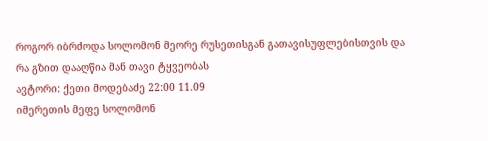როგორ იბრძოდა სოლომონ მეორე რუსეთისგან გათავისუფლებისთვის და რა გზით დააღწია მან თავი ტყვეობას
ავტორი: ქეთი მოდებაძე 22:00 11.09
იმერეთის მეფე სოლომონ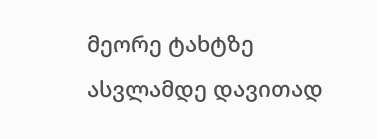მეორე ტახტზე ასვლამდე დავითად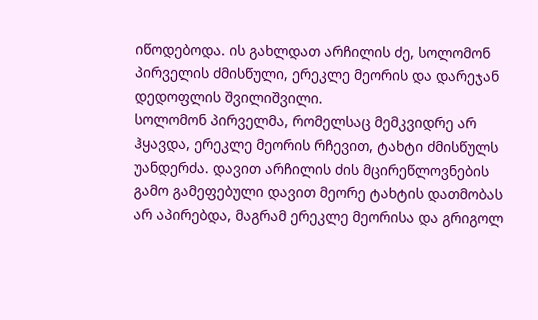იწოდებოდა. ის გახლდათ არჩილის ძე, სოლომონ პირველის ძმისწული, ერეკლე მეორის და დარეჯან დედოფლის შვილიშვილი.
სოლომონ პირველმა, რომელსაც მემკვიდრე არ ჰყავდა, ერეკლე მეორის რჩევით, ტახტი ძმისწულს უანდერძა. დავით არჩილის ძის მცირეწლოვნების გამო გამეფებული დავით მეორე ტახტის დათმობას არ აპირებდა, მაგრამ ერეკლე მეორისა და გრიგოლ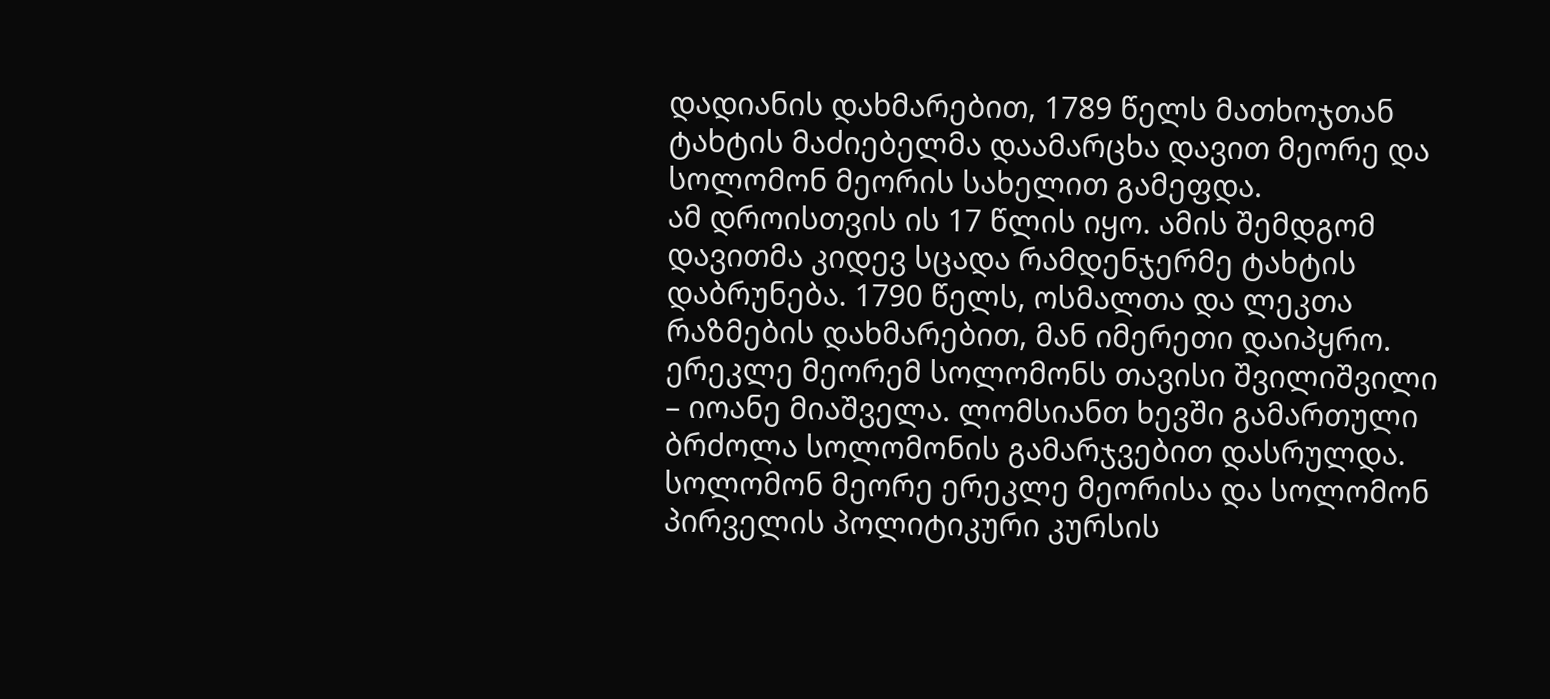დადიანის დახმარებით, 1789 წელს მათხოჯთან ტახტის მაძიებელმა დაამარცხა დავით მეორე და სოლომონ მეორის სახელით გამეფდა.
ამ დროისთვის ის 17 წლის იყო. ამის შემდგომ დავითმა კიდევ სცადა რამდენჯერმე ტახტის დაბრუნება. 1790 წელს, ოსმალთა და ლეკთა რაზმების დახმარებით, მან იმერეთი დაიპყრო. ერეკლე მეორემ სოლომონს თავისი შვილიშვილი – იოანე მიაშველა. ლომსიანთ ხევში გამართული ბრძოლა სოლომონის გამარჯვებით დასრულდა.
სოლომონ მეორე ერეკლე მეორისა და სოლომონ პირველის პოლიტიკური კურსის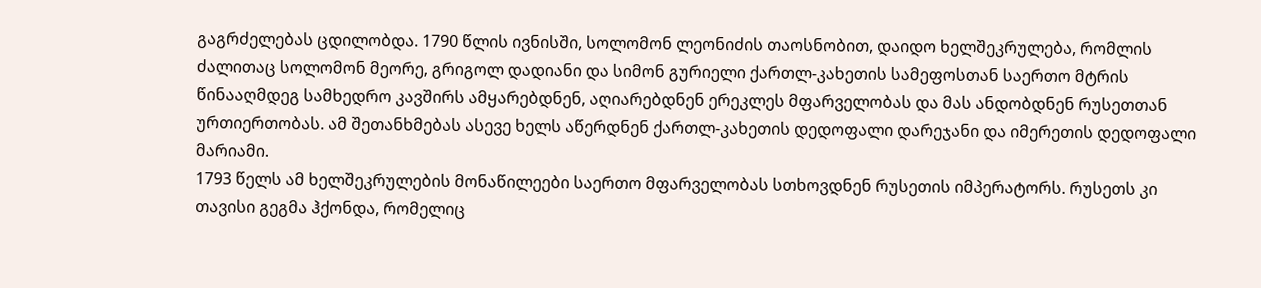გაგრძელებას ცდილობდა. 1790 წლის ივნისში, სოლომონ ლეონიძის თაოსნობით, დაიდო ხელშეკრულება, რომლის ძალითაც სოლომონ მეორე, გრიგოლ დადიანი და სიმონ გურიელი ქართლ-კახეთის სამეფოსთან საერთო მტრის წინააღმდეგ სამხედრო კავშირს ამყარებდნენ, აღიარებდნენ ერეკლეს მფარველობას და მას ანდობდნენ რუსეთთან ურთიერთობას. ამ შეთანხმებას ასევე ხელს აწერდნენ ქართლ-კახეთის დედოფალი დარეჯანი და იმერეთის დედოფალი მარიამი.
1793 წელს ამ ხელშეკრულების მონაწილეები საერთო მფარველობას სთხოვდნენ რუსეთის იმპერატორს. რუსეთს კი თავისი გეგმა ჰქონდა, რომელიც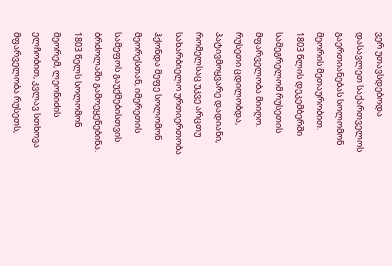ვერ უთავსდებოდა დასავლეთ საქართველოს გაერთიანებას სოლომონ მეორის მეთაურობით.
1803 წლის დეკემბერში სამეგრელომ რუსეთის მფარველობა მიიღო. რუსეთი ცდილობდა, პატივმოყვარე დადიანი, რომელსაც უკვე არცთუ სახარბიელო ურთიერთობა ჰქონდა მეფე სოლომონ მეორესთან, იმერეთის სამეფოს გაუქმებისთვის ბრძოლაში გამოეყენებინა.
1803 წელს სოლომონ მეორემ, ლეონიძის ელჩობით, კვლავ სთხოვა მფარველობა რუსეთს,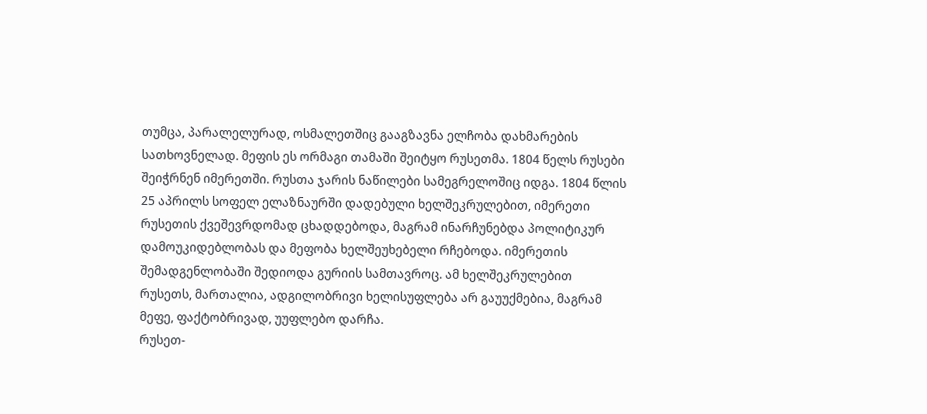თუმცა, პარალელურად, ოსმალეთშიც გააგზავნა ელჩობა დახმარების სათხოვნელად. მეფის ეს ორმაგი თამაში შეიტყო რუსეთმა. 1804 წელს რუსები შეიჭრნენ იმერეთში. რუსთა ჯარის ნაწილები სამეგრელოშიც იდგა. 1804 წლის 25 აპრილს სოფელ ელაზნაურში დადებული ხელშეკრულებით, იმერეთი რუსეთის ქვეშევრდომად ცხადდებოდა, მაგრამ ინარჩუნებდა პოლიტიკურ დამოუკიდებლობას და მეფობა ხელშეუხებელი რჩებოდა. იმერეთის შემადგენლობაში შედიოდა გურიის სამთავროც. ამ ხელშეკრულებით რუსეთს, მართალია, ადგილობრივი ხელისუფლება არ გაუუქმებია, მაგრამ მეფე, ფაქტობრივად, უუფლებო დარჩა.
რუსეთ-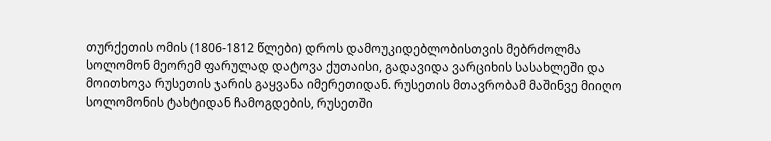თურქეთის ომის (1806-1812 წლები) დროს დამოუკიდებლობისთვის მებრძოლმა სოლომონ მეორემ ფარულად დატოვა ქუთაისი, გადავიდა ვარციხის სასახლეში და მოითხოვა რუსეთის ჯარის გაყვანა იმერეთიდან. რუსეთის მთავრობამ მაშინვე მიიღო სოლომონის ტახტიდან ჩამოგდების, რუსეთში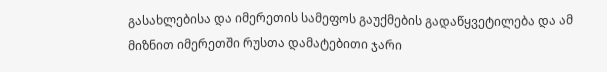გასახლებისა და იმერეთის სამეფოს გაუქმების გადაწყვეტილება და ამ მიზნით იმერეთში რუსთა დამატებითი ჯარი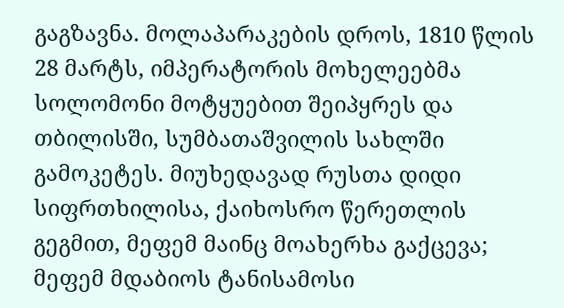გაგზავნა. მოლაპარაკების დროს, 1810 წლის 28 მარტს, იმპერატორის მოხელეებმა სოლომონი მოტყუებით შეიპყრეს და თბილისში, სუმბათაშვილის სახლში გამოკეტეს. მიუხედავად რუსთა დიდი სიფრთხილისა, ქაიხოსრო წერეთლის გეგმით, მეფემ მაინც მოახერხა გაქცევა; მეფემ მდაბიოს ტანისამოსი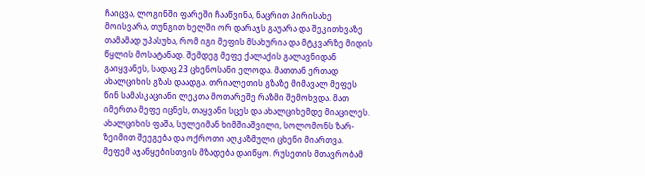ჩაიცვა, ლოგინში ფარეში ჩააწვინა, ნაცრით პირისახე მოისვარა, თუნგით ხელში ორ დარაჯს გაუარა და შეკითხვაზე თამამად უპასუხა, რომ იგი მეფის მსახურია და მტკვარზე მიდის წყლის მოსატანად. შემდეგ მეფე ქალაქის გალავნიდან გაიყვანეს, სადაც 23 ცხენოსანი ელოდა. მათთან ერთად ახალციხის გზას დაადგა. თრიალეთის გზაზე მიმავალ მეფეს წინ სამასკაციანი ლეკთა მოთარეშე რაზმი შემოხვდა. მათ იმერთა მეფე იცნეს, თაყვანი სცეს და ახალციხემდე მიაცილეს. ახალციხის ფაშა, სულეიმან ხიმშიაშვილი, სოლომონს ზარ-ზეიმით შეეგება და ოქროთი აღკაზმული ცხენი მიართვა.
მეფემ აჯანყებისთვის მზადება დაიწყო. რუსეთის მთავრობამ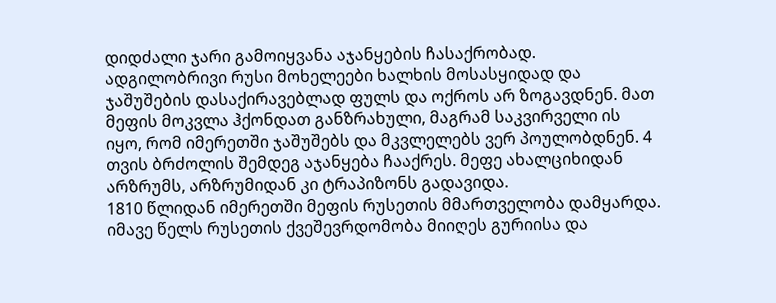დიდძალი ჯარი გამოიყვანა აჯანყების ჩასაქრობად. ადგილობრივი რუსი მოხელეები ხალხის მოსასყიდად და ჯაშუშების დასაქირავებლად ფულს და ოქროს არ ზოგავდნენ. მათ მეფის მოკვლა ჰქონდათ განზრახული, მაგრამ საკვირველი ის იყო, რომ იმერეთში ჯაშუშებს და მკვლელებს ვერ პოულობდნენ. 4 თვის ბრძოლის შემდეგ აჯანყება ჩააქრეს. მეფე ახალციხიდან არზრუმს, არზრუმიდან კი ტრაპიზონს გადავიდა.
1810 წლიდან იმერეთში მეფის რუსეთის მმართველობა დამყარდა. იმავე წელს რუსეთის ქვეშევრდომობა მიიღეს გურიისა და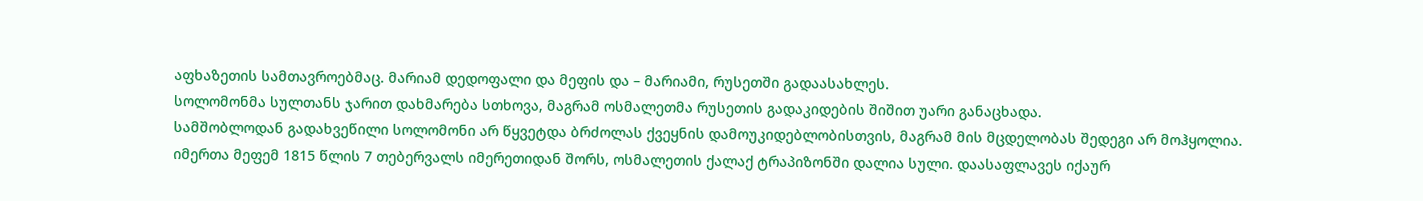აფხაზეთის სამთავროებმაც. მარიამ დედოფალი და მეფის და – მარიამი, რუსეთში გადაასახლეს.
სოლომონმა სულთანს ჯარით დახმარება სთხოვა, მაგრამ ოსმალეთმა რუსეთის გადაკიდების შიშით უარი განაცხადა.
სამშობლოდან გადახვეწილი სოლომონი არ წყვეტდა ბრძოლას ქვეყნის დამოუკიდებლობისთვის, მაგრამ მის მცდელობას შედეგი არ მოჰყოლია.
იმერთა მეფემ 1815 წლის 7 თებერვალს იმერეთიდან შორს, ოსმალეთის ქალაქ ტრაპიზონში დალია სული. დაასაფლავეს იქაურ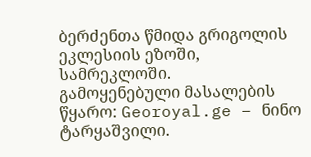ბერძენთა წმიდა გრიგოლის ეკლესიის ეზოში, სამრეკლოში.
გამოყენებული მასალების წყარო: Georoyal.ge – ნინო ტარყაშვილი.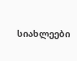სიახლეები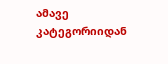ამავე კატეგორიიდან